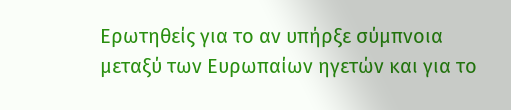Ερωτηθείς για το αν υπήρξε σύμπνοια μεταξύ των Ευρωπαίων ηγετών και για το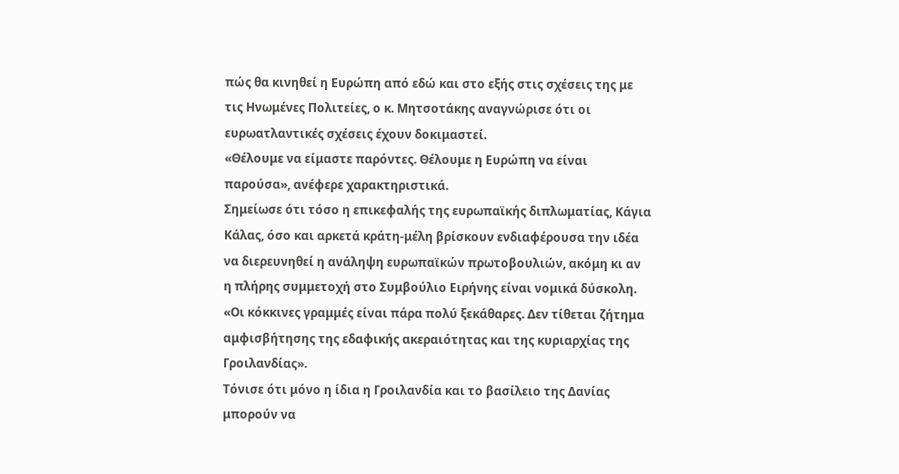πώς θα κινηθεί η Ευρώπη από εδώ και στο εξής στις σχέσεις της με τις Ηνωμένες Πολιτείες, ο κ. Μητσοτάκης αναγνώρισε ότι οι ευρωατλαντικές σχέσεις έχουν δοκιμαστεί.
«Θέλουμε να είμαστε παρόντες. Θέλουμε η Ευρώπη να είναι παρούσα», ανέφερε χαρακτηριστικά.
Σημείωσε ότι τόσο η επικεφαλής της ευρωπαϊκής διπλωματίας, Κάγια Κάλας, όσο και αρκετά κράτη-μέλη βρίσκουν ενδιαφέρουσα την ιδέα να διερευνηθεί η ανάληψη ευρωπαϊκών πρωτοβουλιών, ακόμη κι αν η πλήρης συμμετοχή στο Συμβούλιο Ειρήνης είναι νομικά δύσκολη.
«Οι κόκκινες γραμμές είναι πάρα πολύ ξεκάθαρες. Δεν τίθεται ζήτημα αμφισβήτησης της εδαφικής ακεραιότητας και της κυριαρχίας της Γροιλανδίας».
Τόνισε ότι μόνο η ίδια η Γροιλανδία και το βασίλειο της Δανίας μπορούν να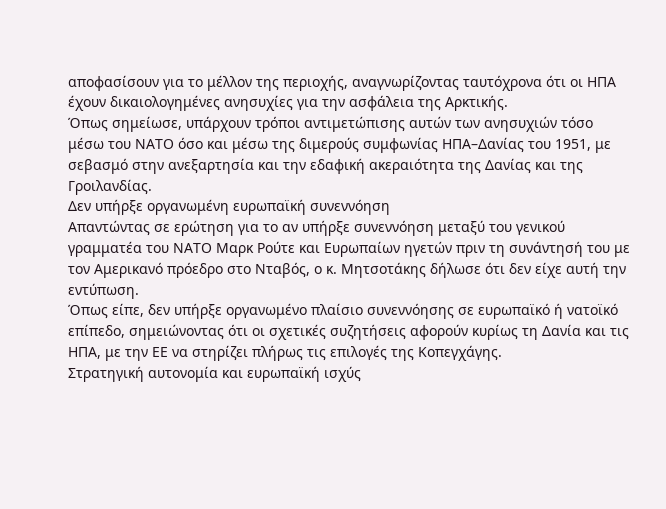αποφασίσουν για το μέλλον της περιοχής, αναγνωρίζοντας ταυτόχρονα ότι οι ΗΠΑ έχουν δικαιολογημένες ανησυχίες για την ασφάλεια της Αρκτικής.
Όπως σημείωσε, υπάρχουν τρόποι αντιμετώπισης αυτών των ανησυχιών τόσο μέσω του ΝΑΤΟ όσο και μέσω της διμερούς συμφωνίας ΗΠΑ–Δανίας του 1951, με σεβασμό στην ανεξαρτησία και την εδαφική ακεραιότητα της Δανίας και της Γροιλανδίας.
Δεν υπήρξε οργανωμένη ευρωπαϊκή συνεννόηση
Απαντώντας σε ερώτηση για το αν υπήρξε συνεννόηση μεταξύ του γενικού γραμματέα του ΝΑΤΟ Μαρκ Ρούτε και Ευρωπαίων ηγετών πριν τη συνάντησή του με τον Αμερικανό πρόεδρο στο Νταβός, ο κ. Μητσοτάκης δήλωσε ότι δεν είχε αυτή την εντύπωση.
Όπως είπε, δεν υπήρξε οργανωμένο πλαίσιο συνεννόησης σε ευρωπαϊκό ή νατοϊκό επίπεδο, σημειώνοντας ότι οι σχετικές συζητήσεις αφορούν κυρίως τη Δανία και τις ΗΠΑ, με την ΕΕ να στηρίζει πλήρως τις επιλογές της Κοπεγχάγης.
Στρατηγική αυτονομία και ευρωπαϊκή ισχύς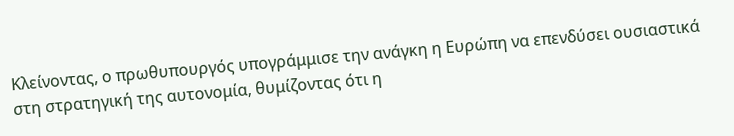Κλείνοντας, ο πρωθυπουργός υπογράμμισε την ανάγκη η Ευρώπη να επενδύσει ουσιαστικά στη στρατηγική της αυτονομία, θυμίζοντας ότι η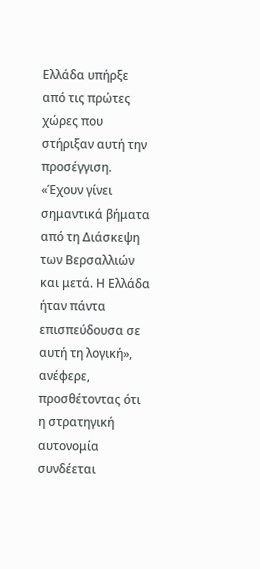Ελλάδα υπήρξε από τις πρώτες χώρες που στήριξαν αυτή την προσέγγιση.
«Έχουν γίνει σημαντικά βήματα από τη Διάσκεψη των Βερσαλλιών και μετά. Η Ελλάδα ήταν πάντα επισπεύδουσα σε αυτή τη λογική», ανέφερε, προσθέτοντας ότι η στρατηγική αυτονομία συνδέεται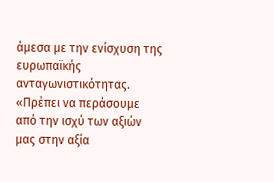άμεσα με την ενίσχυση της ευρωπαϊκής ανταγωνιστικότητας.
«Πρέπει να περάσουμε από την ισχύ των αξιών μας στην αξία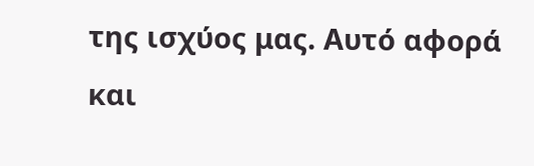της ισχύος μας. Αυτό αφορά και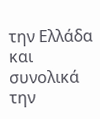την Ελλάδα και συνολικά την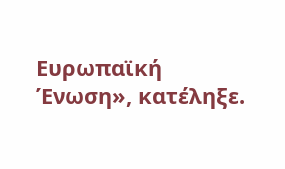Ευρωπαϊκή Ένωση», κατέληξε.